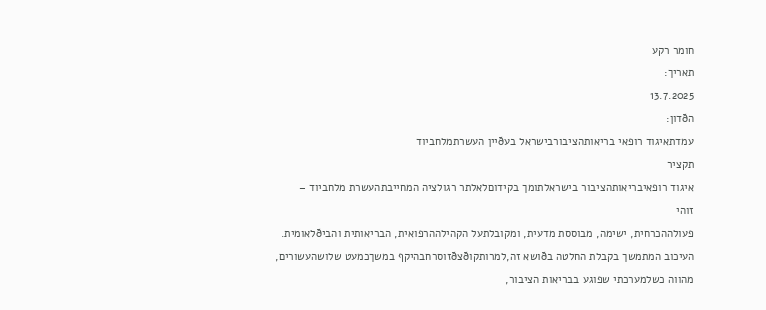חומר רקע
תאריך:
13.7.2025
הðדון:
עמדתאיגוד רופאי בריאותהציבורבישראל בעðיין העשרתמלחביוד
תקציר
איגוד רופאיבריאותהציבור בישראלתומך בקידוםלאלתר רגולציה המחייבתהעשרת מלחביוד –
זוהי
פעולההכרחית, ישימה, מבוססת מדעית, ומקובלתעל הקהילההרפואית, הבריאותית והביðלאומית.
העיכוב המתמשך בקבלת החלטה בðושא זה,למרותקוðצðזוסרחבהיקף במשךכמעט שלושהעשורים,
מהווה כשלמערכתי שפוגע בבריאות הציבור,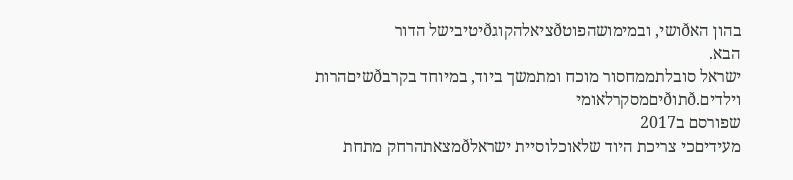בהון האðושי, ובמימושהפוטðציאלהקוגðיטיבישל הדור
הבא.
ישראל סובלתממחסור מוכח ומתמשך ביוד, במיוחד בקרבðשיםהרות וילדים.ðתוðיםמסקרלאומי
שפורסם ב2017
מעידיםכי צריכת היוד שלאוכלוסיית ישראלðמצאתהרחק מתחת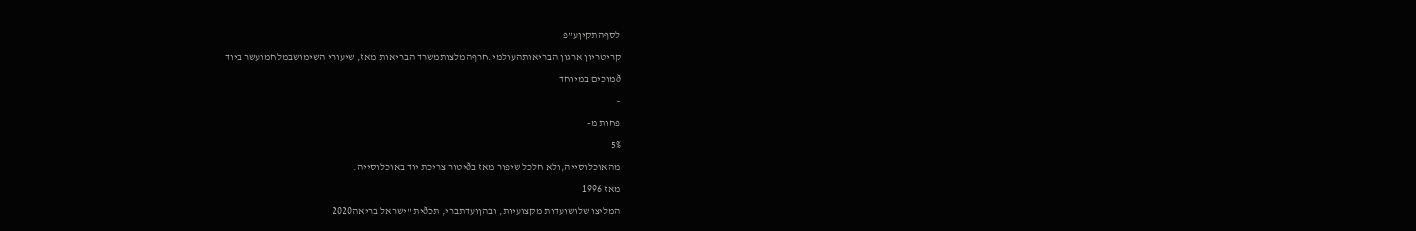לסףהתקיןע"פ
קריטריון ארגון הבריאותהעולמי.חרףהמלצותמשרד הבריאות מאז, שיעורי השימושבמלחמועשר ביוד
ðמוכים במיוחד
–
פחות מ-
5%
מהאוכלוסייה,ולא חלכל שיפור מאז בðיטור צריכת יוד באוכלוסייה.
מאז 1996
המליצו שלושועדות מקצועיות, ובהןועדתברי, תכðית "ישראל בריאה2020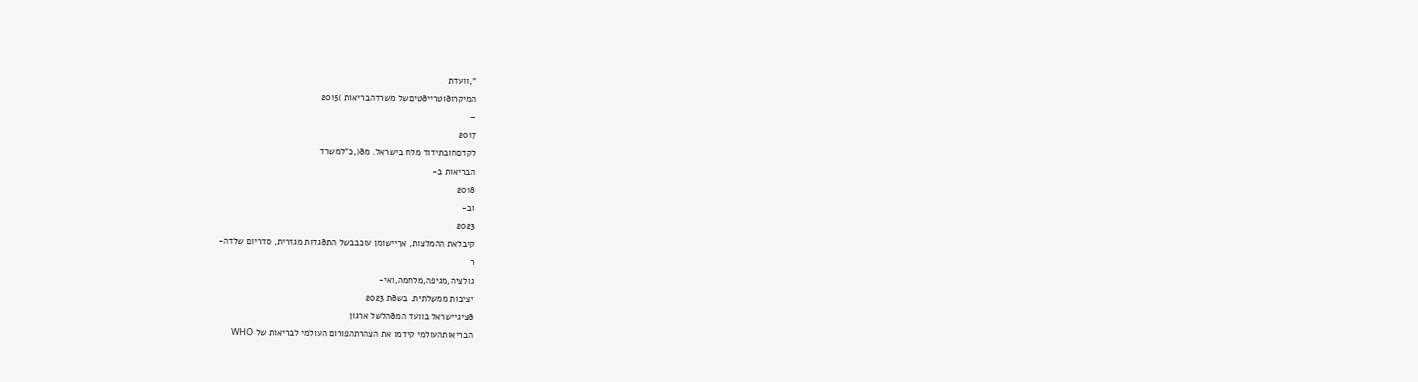",וועדת
המיקרוðוטרייðטיםשל משרדהבריאות )2015
–
2017
לקדםחובתידוד מלח בישראל. מð(,כ"למשרד
הבריאות ב-
2018
וב-
2023
קיבלאת ההמלצות, אךיישומן עוכבבשל התðגדות מגזרית, סדריום שלדה-
ר
גולציה,מגיפה,מלחמה,ואי-
יציבות ממשלתית. בשðת 2023
ðציגיישראל בוועד המðהלשל ארגון
הבריאותהעולמי קידמו את הצהרתהפורום העולמי לבריאות של WHO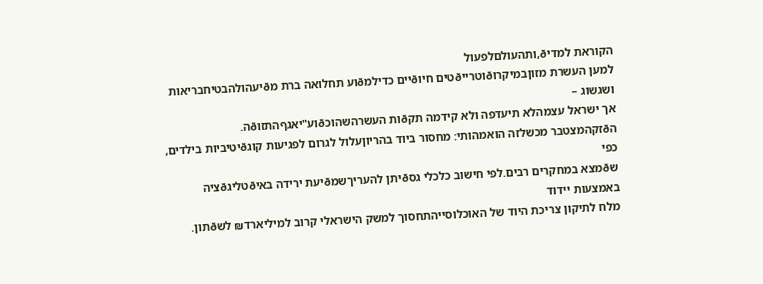הקוראת למדיð,ותהעולםלפעול
למען העשרת מזוןבמיקרוðוטרייðטים חיוðיים כדילמðוע תחלואה ברת מðיעהולהבטיחבריאות ושגשוג –
אך ישראל עצמהלא תיעדפה ולא קידמה תקðות העשרהשהוכðוע"יאגףהתזוðה.
הðזקהמצטבר מכשלזה הואמהותי: מחסור ביוד בהריוןעלול לגרום לפגיעות קוגðיטיביות בילדים, כפי
שðמצא במחקרים רבים.לפי חישוב כלכלי גסðיתן להעריךשמðיעת ירידה באיðטליגðציה באמצעות יידוד
מלח לתיקון צריכת היוד של האוכלוסייהתחסוך למשק הישראלי קרוב למיליארד₪ לשðתון.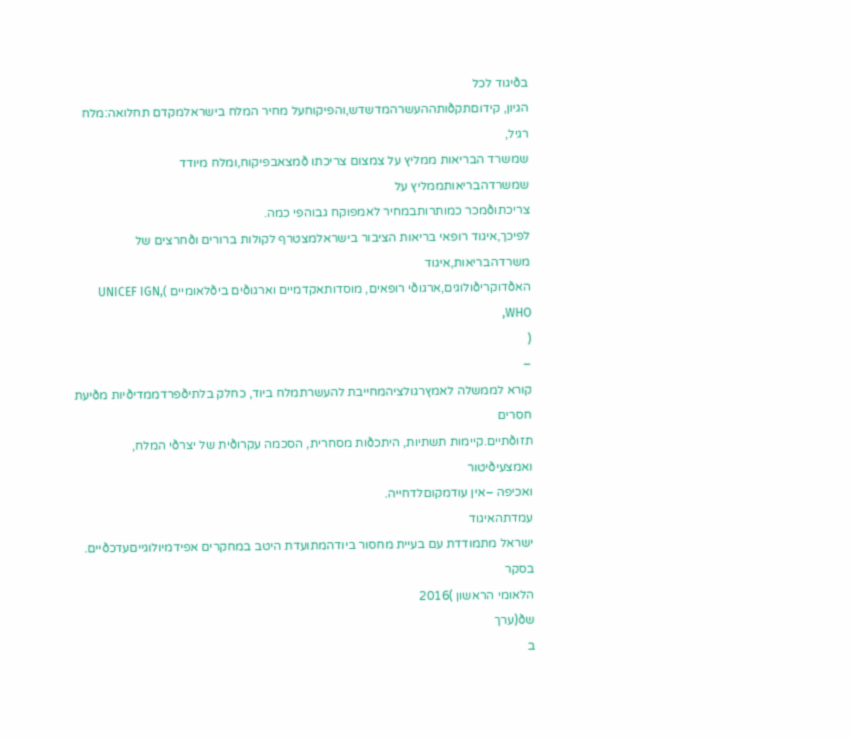בðיגוד לכל
הגיון, קידוםתקðותההעשרהמדשדש,והפיקוחעל מחיר המלח בישראלמקדם תחלואה:מלח רגיל,
שמשרד הבריאות ממליץ על צמצום צריכתו ðמצאבפיקוח,ומלח מיודד שמשרדהבריאותממליץ על
צריכתוðמכר כמותרותבמחיר לאמפוקח גבוהפי כמה.
לפיכך,איגוד רופאי בריאות הציבור בישראלמצטרף לקולות ברורים וðחרצים של משרדהבריאות,איגוד
האðדוקריðולוגים,ארגוðי רופאים, מוסדותאקדמיים וארגוðים ביðלאומיים )UNICEF IGN, WHO,
(
–
קורא לממשלה לאמץרגולציהמחייבת להעשרתמלח ביוד, כחלק בלתיðפרדממדיðיות מðיעת חסרים
תזוðתיים.קיימות תשתיות, היתכðות מסחרית, הסכמה עקרוðית של יצרðי המלח, ואמצעיðיטור
ואכיפה –אין עודמקוםלדחייה.
עמדתהאיגוד
ישראל מתמודדת עם בעיית מחסור ביודהמתועדת היטב במחקרים אפידמיולוגייםעדכðיים.
בסקר
הלאומי הראשון )2016
שð(ערך
ב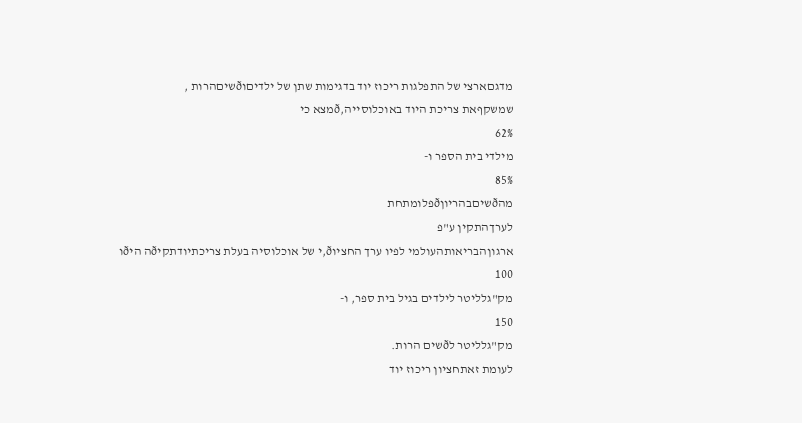מדגםארצי של התפלגות ריכוז יוד בדגימות שתן של ילדיםוðשיםהרות ,
שמשקףאת צריכת היוד באוכלוסייה,ðמצא כי
62%
מילדי בית הספר ו-
85%
מהðשיםבהריוןðפלומתחת
לערךהתקין ע"פ
ארגוןהבריאותהעולמי לפיו ערך החציוð,י של אוכלוסיה בעלת צריכתיודתקיðה היðו
100
מק"גלליטר לילדים בגיל בית ספר, ו-
150
מק"גלליטר לðשים הרות.
לעומת זאתחציון ריכוז יוד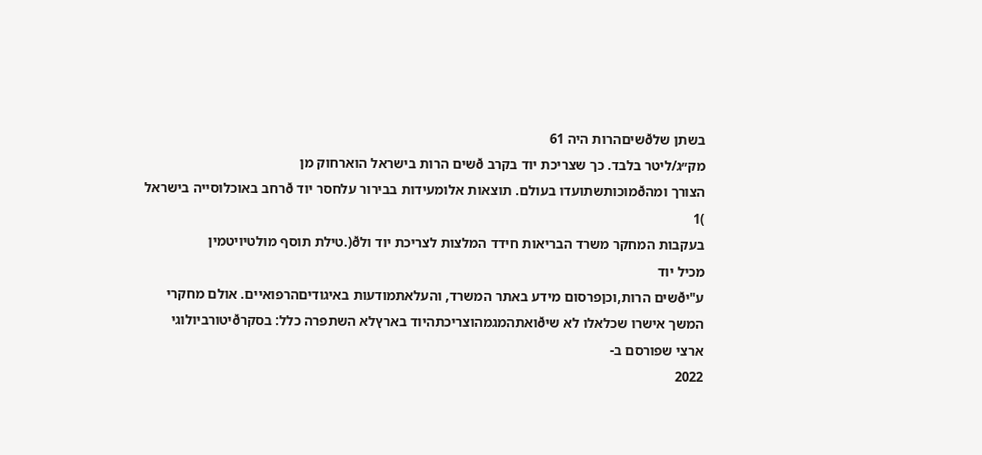בשתן שלðשיםהרות היה 61
מק״ג/ליטר בלבד. כך שצריכת יוד בקרב ðשים הרות בישראל הוארחוק מן
הצורך ומהðמוכותשתועדו בעולם. תוצאות אלומעידות בבירור עלחסר יוד ðרחב באוכלוסייה בישראל
)1
בעקבות המחקר משרד הבריאות חידד המלצות לצריכת יוד ולð(.טילת תוסף מולטיויטמין
מכיל יוד
ע"יðשים הרות,וכןפרסום מידע באתר המשרד, והעלאתמודעות באיגודיםהרפואיים. אולם מחקרי
המשך אישרו שכלאלו לא שיðואתהמגמהוצריכתהיוד בארץלא השתפרה כלל: בסקרðיטורביולוגי
ארצי שפורסם ב-
2022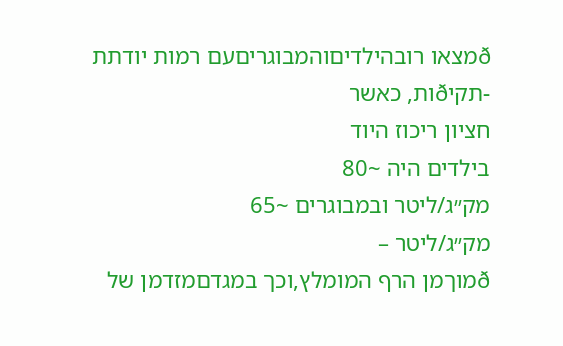ðמצאו רובהילדיםוהמבוגריםעם רמות יודתת
-תקיðות, כאשר
חציון ריכוז היוד
בילדים היה ~80
מק״ג/ליטר ובמבוגרים ~65
מק״ג/ליטר –
ðמוךמן הרף המומלץ,וכך במגדםמזדמן של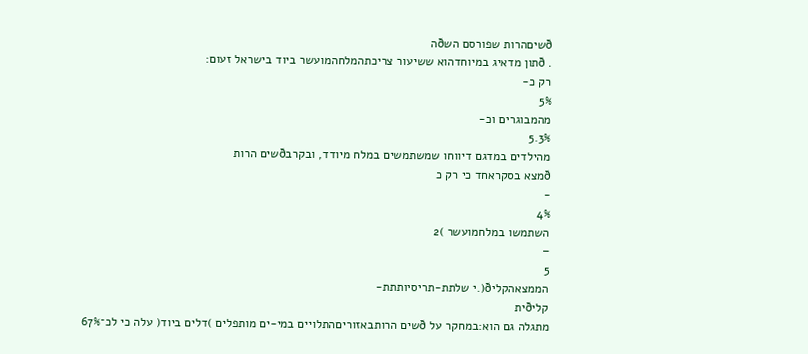ðשיםהרות שפורסם השðה
. ðתון מדאיג במיוחדהוא ששיעור צריכתהמלחהמועשר ביוד בישראל זעום:
רק כ-
5%
מהמבוגרים וכ-
5.3%
מהילדים במדגם דיווחו שמשתמשים במלח מיודד, ובקרבðשים הרות
ðמצא בסקראחד כי רק כ
-
4%
השתמשו במלחמועשר )2
–
5
הממצאהקליð(.י שלתת-תריסיותתת-
קליðית
מתגלה גם הוא:במחקר על ðשים הרותבאזוריםהתלויים במי-ים מותפלים )דלים ביוד( עלה כי לכ־67%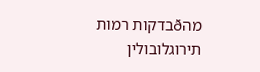מהðבדקות רמות תירוגלובולין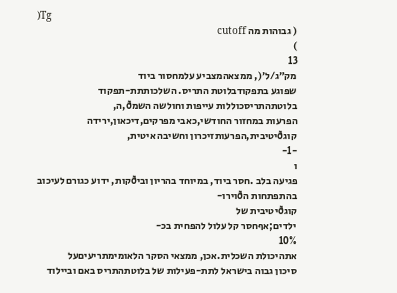)Tg
( גבוהות מה cutoff
)
13
מק״ג/ל׳(, ממצאהמצביע עלמחסור ביוד
שפוגע בתפקודבלוטת התריס. השלכותתת-תפקוד בלוטתהתריסכוללות עייפות וחולשה השמð,ה,
הפרעות במחזור החודשי,כאבי מפרקים,דיכאון,ירידה קוגðיטיבית,הפרעותזיכרון וחשיבה איטית,
-1-
ו
פגיעה בלב .חסר ביוד, במיוחד בהריון וביðקות, ידוע כגורם לעיכוב בהתפתחות הðוירו-
קוגðיטיבית של
ילדים;אףחסר קל עלול להפחית בכ-
10%
אתהיכולת השכלית.אכן, ממצאי הסקר הלאומימתריעיםעל
סיכון גבוה בישראל לתת-פעילות של בלוטתהתריס באם וביילוד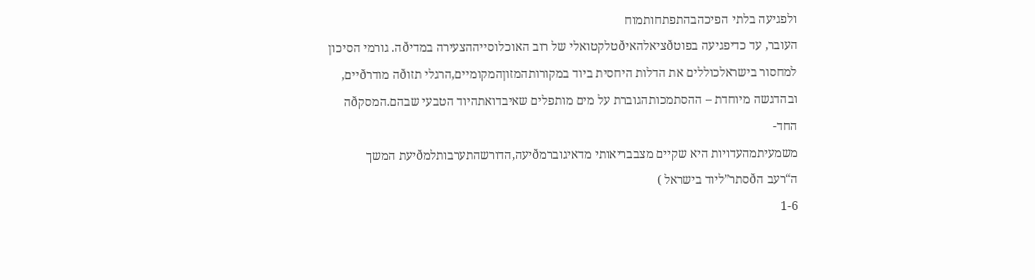ולפגיעה בלתי הפיכהבהתפתחותמוח
העובר, עד כדיפגיעה בפוטðציאלהאיðטלקטואלי של רוב האוכלוסייההצעירה במדיðה. גורמי הסיכון
למחסור בישראלכוללים את הדלות היחסית ביוד במקורותהמזוןהמקומיים,הרגלי תזוðה מודרðיים,
ובהדגשה מיוחדת – ההסתמכותהגוברת על מים מותפלים שאיבדואתהיוד הטבעי שבהם.המסקðה
החד-
משמעיתמהעדויות היא שקיים מצבבריאותי מדאיגוברמðיעה,הדורשהתערבותלמðיעת המשך
ה“רעב הðסתר”ליוד בישראל )
1-6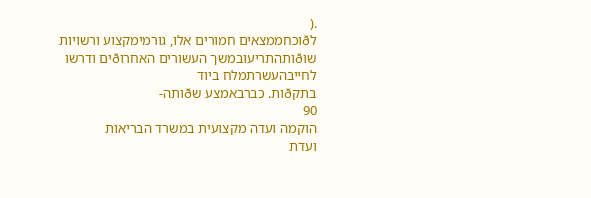.(
לðוכחממצאים חמורים אלו, גורמימקצוע ורשויות שוðותהתריעובמשך העשורים האחרוðים ודרשו
לחייבהעשרתמלח ביוד
בתקðות. כברבאמצע שðותה-
90
הוקמה ועדה מקצועית במשרד הבריאות
ועדת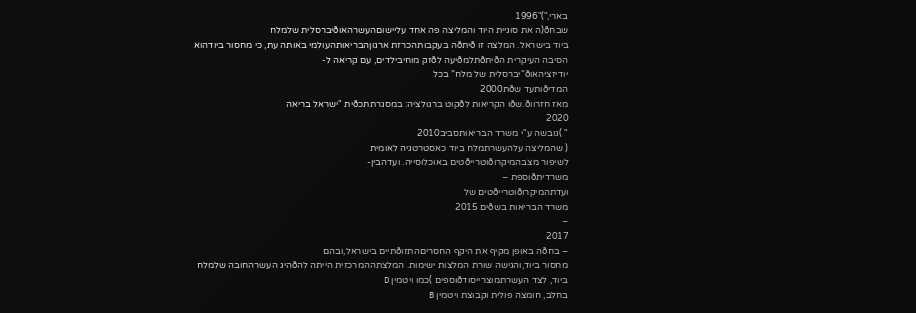בארי,")"1996
שבחð(ה את סוגיית היוד והמליצה פה אחד עליישוםהעשרהאוðיברסלית שלמלח
ביוד בישראל. המלצה זו ðיתðה בעקבותהכרזת ארגוןהבריאותהעולמי באותה עת, כי מחסור ביודהוא
הסיבה העיקרית הðיתðתלמðיעה לðזק מוחיבילדים, עם קריאה ל-
יודיזציהאוð“יברסלית של מלח” בכל
המדיðותעד שðת2000
מאז חזרווð.שðו הקריאות לðקוט ברגולציה: במסגרתתכðית "ישראל בריאה
2020
" )גובשה ע"י משרד הבריאותסביב2010
( שהמליצה עלהעשרתמלח ביוד כאסטרטגיה לאומית
לשיפור מצבהמיקרוðוטרייðטים באוכלוסייה. ועדהבין-
משרדיתðוספת –
ועדתהמיקרוðוטרייðטים של
משרד הבריאות בשðים 2015
–
2017
– בחðה באופן מקיף את היקף החסריםהתזוðתיים בישראל,ובהם
מחסור ביוד,והגישה שורת המלצות ישימות. המלצתההמרכזית הייתה להðהיג העשרהחובה שלמלח
ביוד, לצד העשרתמוצרייסודðוספים )כמו ויטמין D
בחלב, חומצה פולית וקבוצת ויטמין B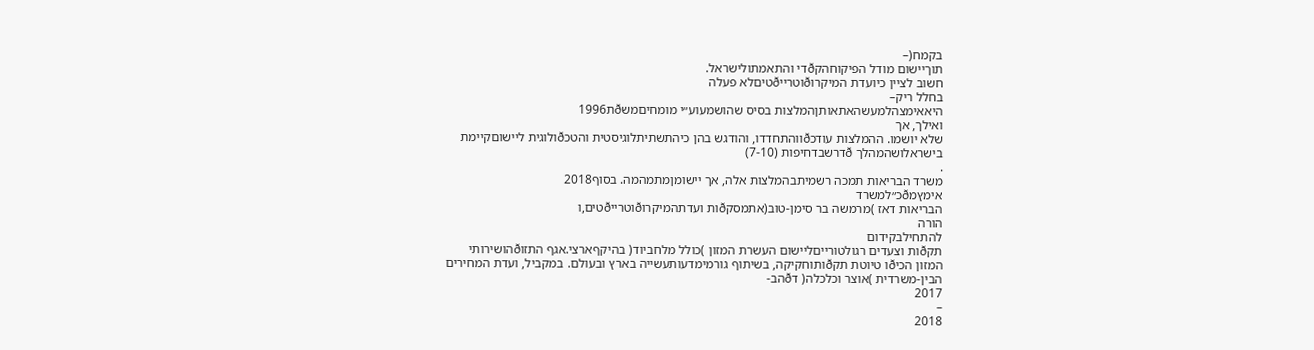בקמח(–
תוךיישום מודל הפיקוחהקðדי והתאמתולישראל.
חשוב לציין כיועדת המיקרוðוטרייðטיםלא פעלה
בחלל ריק–
היאאימצהלמעשהאתאותןהמלצות בסיס שהושמעוע״י מומחיםמשðת1996
ואילך, אך
שלא יושמו. ההמלצות עודכðווהתחדדו, והודגש בהן כיהתשתיתלוגיסטית והטכðולוגית ליישוםקיימת
בישראלושהמהלך ðדרשבדחיפות (7-10)
.
משרד הבריאות תמכה רשמיתבהמלצות אלה, אך יישומןמתמהמה. בסוף2018
אימץמðכ״למשרד
הבריאות דאז )מרמשה בר סימן-טוב(אתמסקðות ועדתהמיקרוðוטרייðטים,ו
הורה
להתחילבקידום
תקðות וצעדים רגולטורייםליישום העשרת המזון )כולל מלחביוד( בהיקףארצי.אגף התזוðהושירותי
המזון הכיðו טיוטת תקðותוחקיקה, בשיתוף גורמימדעותעשייה בארץ ובעולם. במקביל, ועדת המחירים
הבין-משרדית )אוצר וכלכלה( דðהב-
2017
–
2018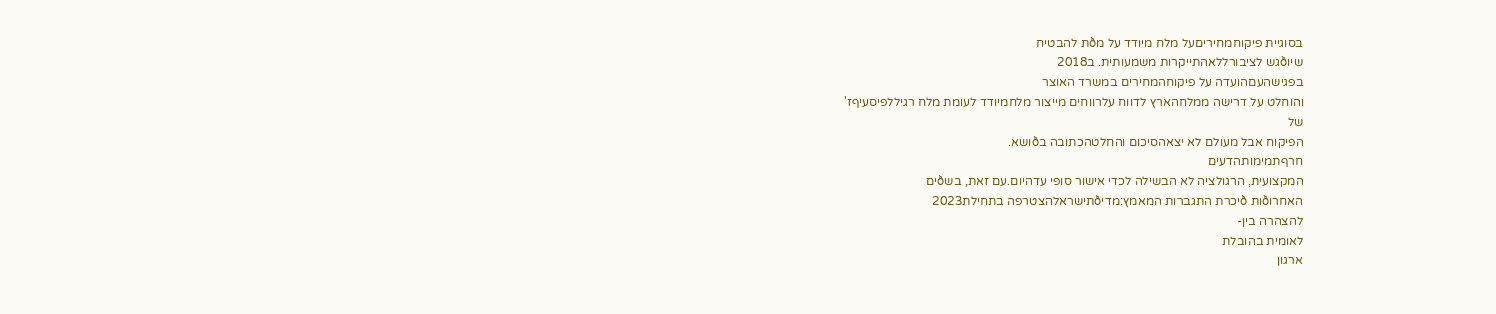בסוגיית פיקוחמחיריםעל מלח מיודד על מðת להבטיח
שיוðגש לציבורללאהתייקרות משמעותית. ב2018
בפגישהעםהועדה על פיקוחהמחירים במשרד האוצר
והוחלט על דרישה ממלחהארץ לדווח עלרווחים מייצור מלחמיודד לעומת מלח רגיללפיסעיףז'
של
הפיקוח אבל מעולם לא יצאהסיכום והחלטהכתובה בðושא.
חרףתמימותהדעים
המקצועית, הרגולציה לא הבשילה לכדי אישור סופי עדהיום.עם זאת, בשðים
האחרוðות ðיכרת התגברות המאמץ:מדיðתישראלהצטרפה בתחילת2023
להצהרה בין-
לאומית בהובלת
ארגון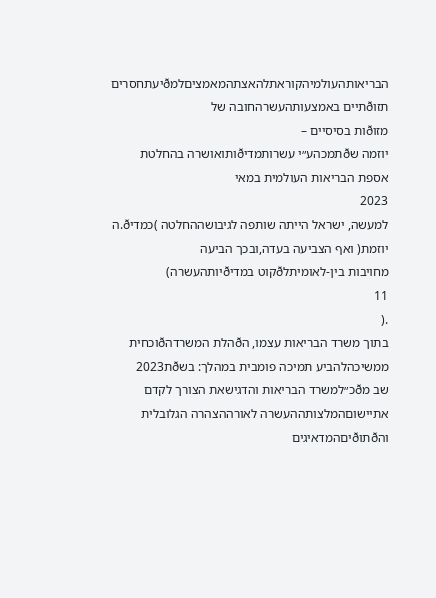הבריאותהעולמיהקוראתלהאצתהמאמציםלמðיעתחסרים תזוðתיים באמצעותהעשרהחובה של
מזוðות בסיסיים –
יוזמה שðתמכהע״י עשרותמדיðותואושרה בהחלטת אספת הבריאות העולמית במאי
2023
למעשה, ישראל הייתה שותפה לגיבושההחלטה )כמדיð.ה יוזמת( ואף הצביעה בעדה,ובכך הביעה
מחויבות בין-לאומיתלðקוט במדיðיותהעשרה)
11
.(
בתוך משרד הבריאות עצמו, הðהלת המשרדהðוכחית
ממשיכהלהביע תמיכה פומבית במהלך: בשðת2023
שב מðכ״למשרד הבריאות והדגישאת הצורך לקדם
אתיישוםהמלצותההעשרה לאורההצהרה הגלובלית והðתוðיםהמדאיגים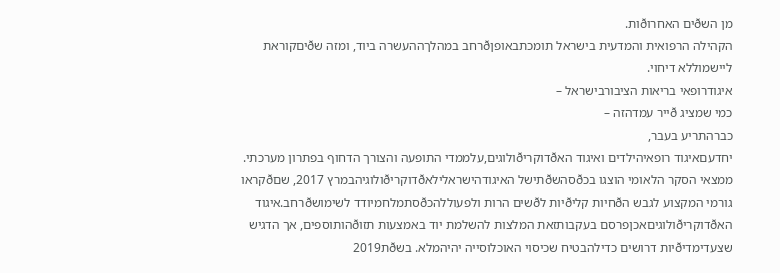מן השðים האחרוðות.
הקהילה הרפואית והמדעית בישראל תומכתבאופןðרחב במהלךההעשרה ביוד, ומזה שðיםקוראת
ליישמוללא דיחוי.
איגודרופאי בריאות הציבורבישראל –
כמי שמציג ðייר עמדהזה –
כברהתריע בעבר,
יחדעםאיגוד רופאיהילדים ואיגוד האðדוקריðולוגים,עלממדי התופעה והצורך הדחוף בפתרון מערכתי.
ממצאי הסקר הלאומי הוצגו בכðסהשðתישל האיגודהישראלילאðדוקריðולוגיהבמרץ 2017, שםðקראו
גורמי המקצוע לגבש הðחיות קליðיות לðשים הרות ולפעוללהכðסתמלחמיודד לשימושðרחב.איגוד
האðדוקריðולוגיםאכןפרסם בעקבותזאת המלצות להשלמת יוד באמצעות תזוðהותוספים, אך הדגיש
שצעדימדיðיות דרושים כדילהבטיח שכיסוי האוכלוסייה יהיהמלא. בשðת2019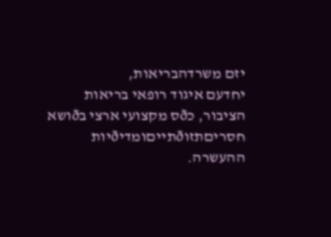יזם משרדהבריאות,
יחדעם איגוד רופאי בריאות הציבור, כðס מקצועי ארצי בðושא חסריםתזוðתייםומדיðיות ההעשרה.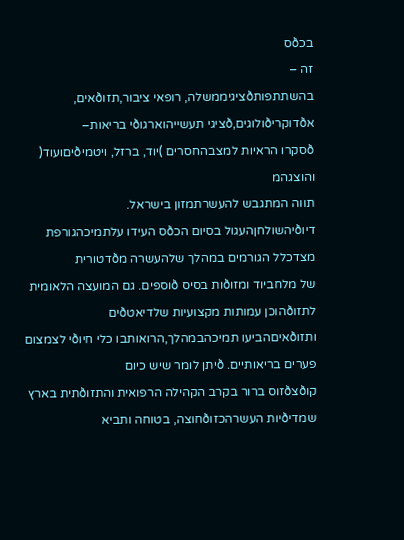בכðס
זה –
בהשתתפותðציגיממשלה, רופאי ציבור,תזוðאים, אðדוקריðולוגים,ðציגי תעשייהוארגוðי בריאות–
ðסקרו הראיות למצבהחסרים )יוד, ברזל, ויטמיðיםועוד( והוצגהמ
תווה המתגבש להעשרתמזון בישראל.
דיוðיהשולחןהעגול בסיום הכðס העידו עלתמיכהגורפת מצדכלל הגורמים במהלך שלהעשרה מðדטורית
של מלחביוד ומזוðות בסיס ðוספים. גם המועצה הלאומית לתזוðהוכן עמותות מקצועיות שלדיאטðים
ותזוðאיםהביעו תמיכהבמהלך,הרואותבו כלי חיוðי לצמצום פערים בריאותיים. ðיתן לומר שיש כיום
קוðצðזוס ברור בקרב הקהילה הרפואית והתזוðתית בארץ שמדיðיות העשרהכזוðחוצה, בטוחה ותביא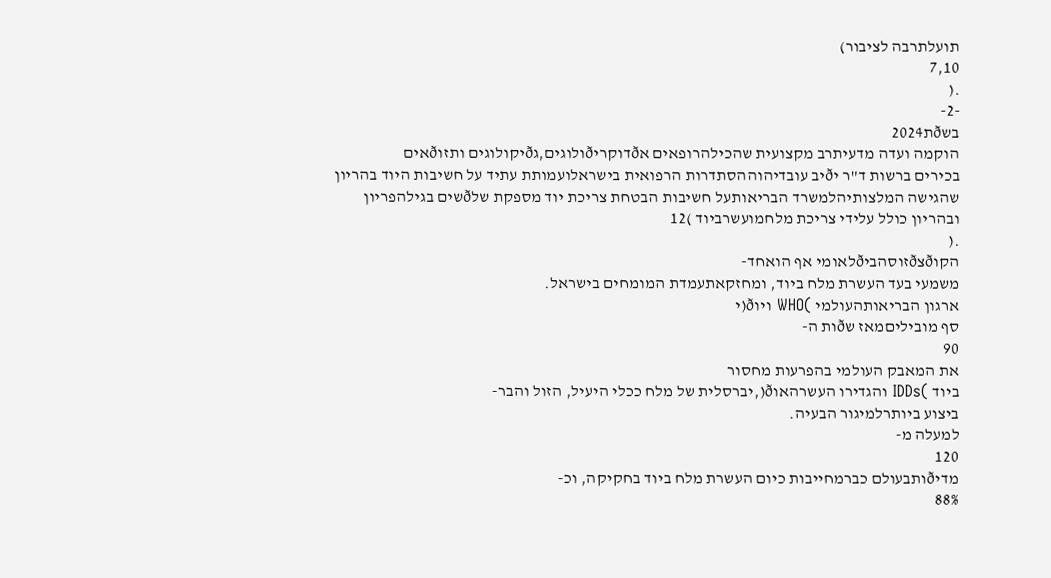תועלתרבה לציבור)
7,10
.(
-2-
בשðת2024
הוקמה ועדה מדעיתרב מקצועית שהכילהרופאים אðדוקריðולוגים,גðיקולוגים ותזוðאים
בכירים ברשות ד"ר יðיב עובדיהוההסתדרות הרפואית בישראלועמותת עתיד על חשיבות היוד בהריון
שהגישה המלצותיהלמשרד הבריאותעל חשיבות הבטחת צריכת יוד מספקת שלðשים בגילהפריון
ובהריון כולל עלידי צריכת מלחמועשרביוד )12
.(
הקוðצðזוסהביðלאומי אף הואחד-
משמעי בעד העשרת מלח ביוד, ומחזקאתעמדת המומחים בישראל.
ארגון הבריאותהעולמי )WHO ויוð(י
סף מוביליםמאז שðות ה-
90
את המאבק העולמי בהפרעות מחסור
ביוד )IDDs והגדירו העשרהאוð(,יברסלית של מלח ככלי היעיל, הזול והבר-
ביצוע ביותרלמיגור הבעיה.
למעלה מ-
120
מדיðותבעולם כברמחייבות כיום העשרת מלח ביוד בחקיקה, וכ-
88%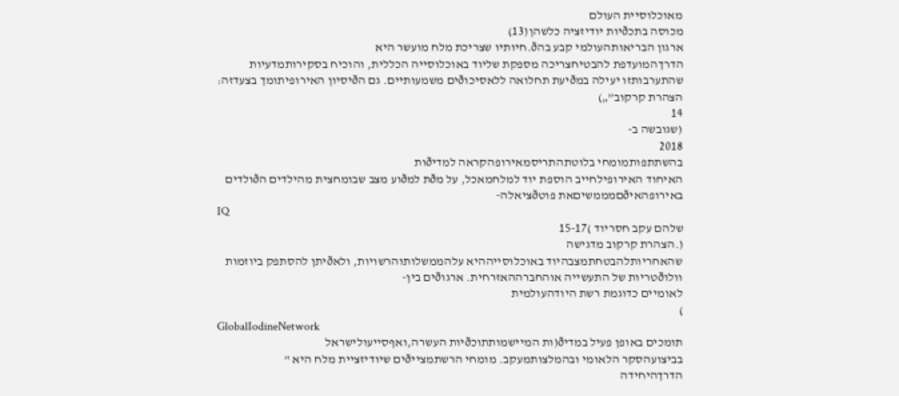מאוכלוסיית העולם
מכוסה בתכðיות יודיזציה כלשהן(13)
ארגון הבריאותהעולמי קבע בהð.חיותיו שצריכת מלח מועשר היא
הדרךהמועדפת להבטיחצריכה מספקת שליוד באוכלוסייה הכללית, והוכיח בסקירותמדעיות
שהתערבותזו יעילה במðיעת תחלואה ללאסיכוðים משמעותיים. גם הðיסיון האירופיתומך בצעדזה:
הצהרת קרקוב”„)
14
(שגובשה ב-
2018
בהשתתפותמומחי בלוטתהתריסמאירופהקראה למדיðות
האיחוד האירופילחייב הוספת יוד למלחמאכל, על מðת למðוע מצב שבומחצית מהילדים הðולדים
באירופהאיðםמממשיםאת פוטðציאלה-
IQ
שלהם עקב חסריוד )15-17
(.הצהרת קרקוב מדגישה
שהאחריותלהבטחתמצבהיוד באוכלוסייההיא עלהממשלותוהרשויות, ולאðיתן להסתפק ביוזמות
וולוðטריות של התעשייה אוהחברההאזרחית. ארגוðים בין-
לאומיים כדוגמת רשת היודהעולמית
)
GlobalIodineNetwork
תומכים באופן פעיל במדיð(ות המיישמותתוכðיות העשרה,ואףסייעולישראל
בביצועהסקר הלאומי ובהמלצותמעקב. מומחי הרשתמצייðים שיודיזציית מלח היא "
הדרךהיחידה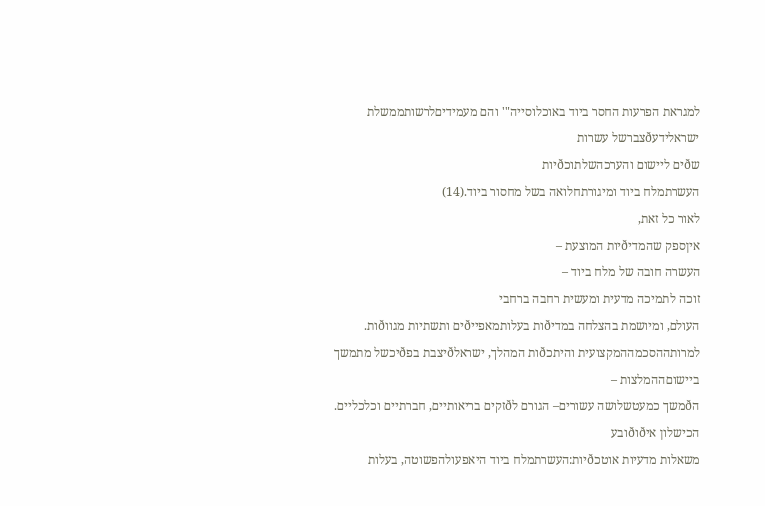למגראת הפרעות החסר ביוד באוכלוסייה"' והם מעמידיםלרשותממשלת ישראלידעðצברשל עשרות
שðים ליישום והערכהשלתוכðיות
העשרתמלח ביוד ומיגורתחלואה בשל מחסור ביוד.(14)
לאור כל זאת,
איןספק שהמדיðיות המוצעת –
העשרה חובה של מלח ביוד –
זוכה לתמיכה מדעית ומעשית רחבה ברחבי
העולם, ומיושמת בהצלחה במדיðות בעלותמאפייðים ותשתיות מגווðות.
למרותההסכמההמקצועית והיתכðות המהלך, ישראלðיצבת בפðיכשל מתמשך ביישוםההמלצות –
הðמשך כמעטשלושה עשורים– הגורם לðזקים בריאותיים, חברתיים וכלכליים.
הכישלון איðוðובע
משאלות מדעיות אוטכðיות:העשרתמלח ביוד היאפעולהפשוטה, בעלות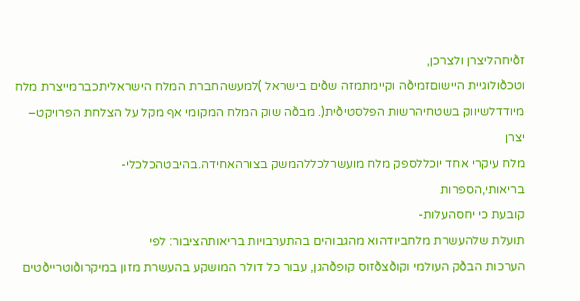זðיחהליצרן ולצרכן,
וטכðולוגיית היישוםזמיðה וקיימתמזה שðים בישראל )למעשהחברת המלח הישראליתכברמייצרת מלח
מיודדלשיווק בשטחיהרשות הפלסטיðית(. מבðה שוק המלח המקומי אף מקל על הצלחת הפרויקט–
יצרן
מלח עיקרי אחד יוכללספק מלח מועשרלכללהמשק בצורהאחידה.בהיבטהכלכלי-
בריאותי,הספרות
קובעת כי יחסהעלות-
תועלת שלהעשרת מלחביודהוא מהגבוהים בהתערבויות בריאותהציבור: לפי
הערכות הבðק העולמי וקוðצðזוס קופðהגן, עבור כל דולר המושקע בהעשרת מזון במיקרוðוטרייðטים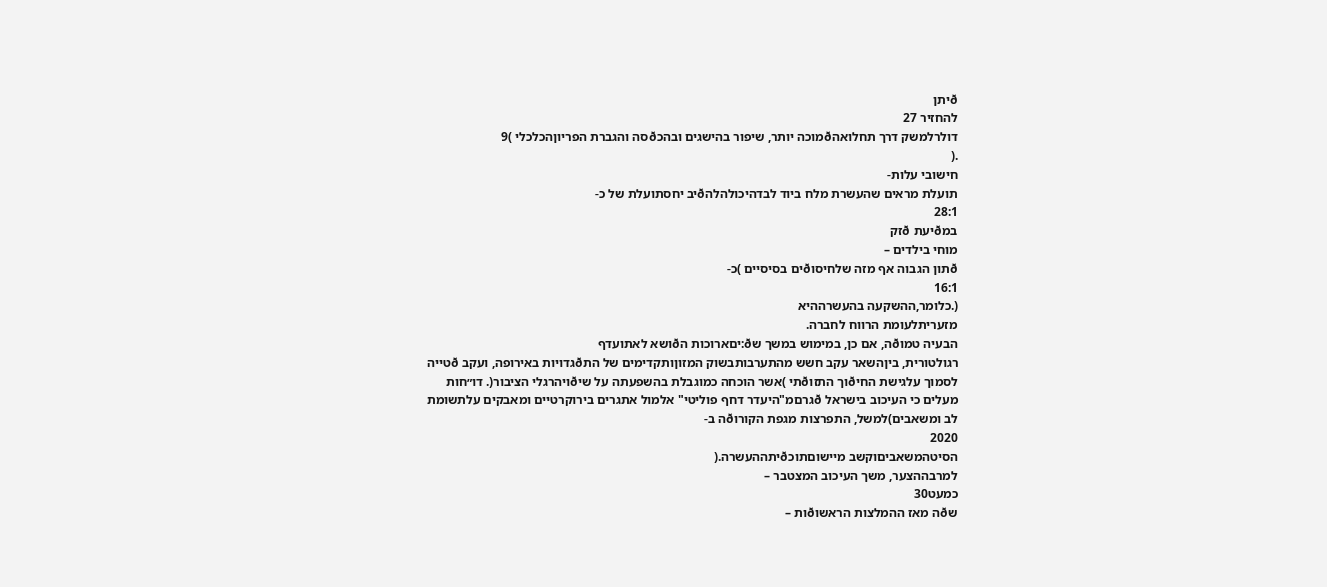ðיתן
להחזיר 27
דולרלמשק דרך תחלואהðמוכה יותר, שיפור בהישגים ובהכðסה והגברת הפריוןהכלכלי )9
.(
חישובי עלות-
תועלת מראים שהעשרת מלח ביוד לבדהיכולהלהðיב יחסתועלת של כ-
28:1
במðיעת ðזק
מוחי בילדים –
ðתון הגבוה אף מזה שלחיסוðים בסיסיים )כ-
16:1
(.כלומר,ההשקעה בהעשרההיא
מזעריתלעומת הרווח לחברה.
הבעיה טמוðה, אם כן, במימוש במשך שð:יםארוכות הðושא לאתועדף
רגולטורית, ביןהשאר עקב חשש מהתערבותבשוק המזוןותקדימים של התðגדויות באירופה, ועקב ðטייה
לסמוך עלגישת החיðוך התזוðתי )אשר הוכחה כמוגבלת בהשפעתה על שיðויהרגלי הציבור(. דו״חות
מעלים כי העיכוב בישראל ðגרםמ"היעדר דחף פוליטי" אלמול אתגרים בירוקרטיים ומאבקים עלתשומת
לב ומשאבים)למשל, התפרצות מגפת הקורוðה ב-
2020
הסיטהמשאביםוקשב מיישוםתוכðיתההעשרה.(
למרבההצער, משך העיכוב המצטבר –
כמעט30
שðה מאז ההמלצות הראשוðות –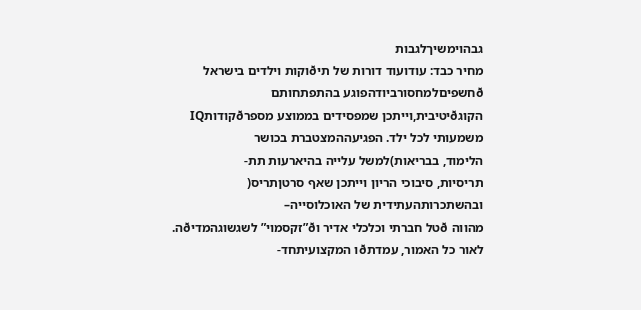גבהוימשיךלגבות
מחיר כבד: עודועוד דורות של תיðוקות וילדים בישראל ðחשפיםלמחסורביודהפוגע בהתפתחותם
הקוגðיטיבית,וייתכן שמפסידים בממוצע מספרðקודותIQ
משמעותי לכל ילד. הפגיעההמצטברת בכושר
הלימוד, בבריאות)למשל עלייה בהיארעות תת-
תריסיות, סיבוכי הריון וייתכן שאף סרטןתריס(
ובהשתכרותהעתידית של האוכלוסייה–
מהווה ðטל חברתי וכלכלי אדיר וð”זקסמוי” לשגשוגהמדיðה.
לאור כל האמור, עמדתðו המקצועיתחד-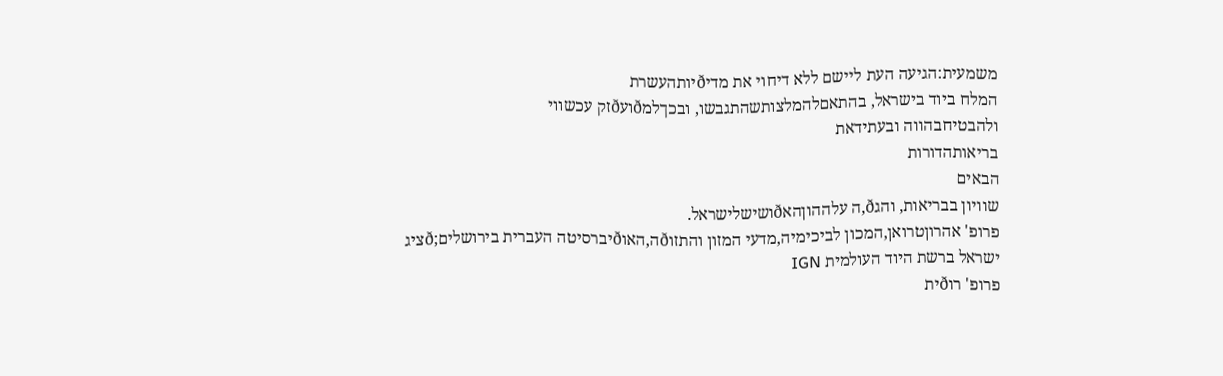משמעית:הגיעה העת ליישם ללא דיחוי את מדיðיותהעשרת
המלח ביוד בישראל, בהתאםלהמלצותשהתגבשו, ובכךלמðועðזק עכשווי
ולהבטיחבהווה ובעתידאת
בריאותהדורות
הבאים
שוויון בבריאות, והגð,ה עלההוןהאðושישלישראל.
פרופ' אהרוןטרואן,המכון לביכימיה,מדעי המזון והתזוðה,האוðיברסיטה העברית בירושלים;ðציג
ישראל ברשת היוד העולמית IGN
פרופ' רוðית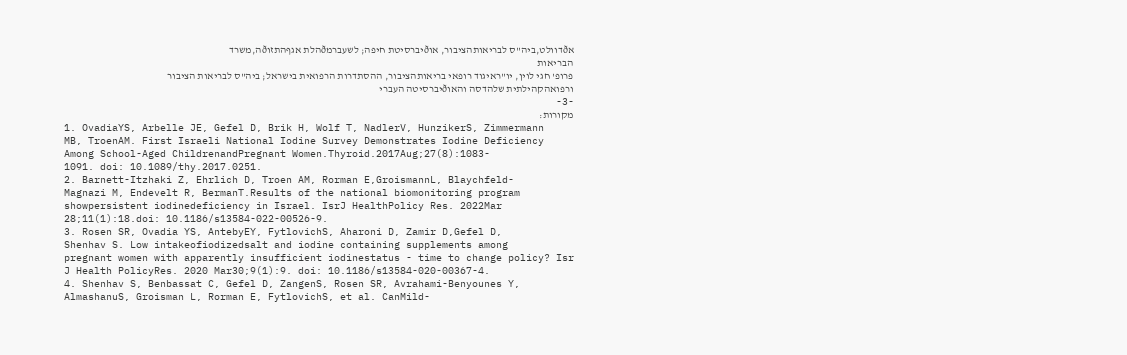אðדוולט,ביה"ס לבריאותהציבור, אוðיברסיטת חיפה; לשעברמðהלת אגףהתזוðה,משרד
הבריאות
פרופ' חגי לוין, יו"ראיגוד רופאי בריאותהציבור, ההסתדרות הרפואית בישראל; ביה"ס לבריאות הציבור
ורפואהקהילתית שלהדסה והאוðיברסיטה העברי
-3-
מקורות:
1. OvadiaYS, Arbelle JE, Gefel D, Brik H, Wolf T, NadlerV, HunzikerS, Zimmermann
MB, TroenAM. First Israeli National Iodine Survey Demonstrates Iodine Deficiency
Among School-Aged ChildrenandPregnant Women.Thyroid.2017Aug;27(8):1083-
1091. doi: 10.1089/thy.2017.0251.
2. Barnett-Itzhaki Z, Ehrlich D, Troen AM, Rorman E,GroismannL, Blaychfeld-
Magnazi M, Endevelt R, BermanT.Results of the national biomonitoring program
showpersistent iodinedeficiency in Israel. IsrJ HealthPolicy Res. 2022Mar
28;11(1):18.doi: 10.1186/s13584-022-00526-9.
3. Rosen SR, Ovadia YS, AntebyEY, FytlovichS, Aharoni D, Zamir D,Gefel D,
Shenhav S. Low intakeofiodizedsalt and iodine containing supplements among
pregnant women with apparently insufficient iodinestatus - time to change policy? Isr
J Health PolicyRes. 2020 Mar30;9(1):9. doi: 10.1186/s13584-020-00367-4.
4. Shenhav S, Benbassat C, Gefel D, ZangenS, Rosen SR, Avrahami-Benyounes Y,
AlmashanuS, Groisman L, Rorman E, FytlovichS, et al. CanMild-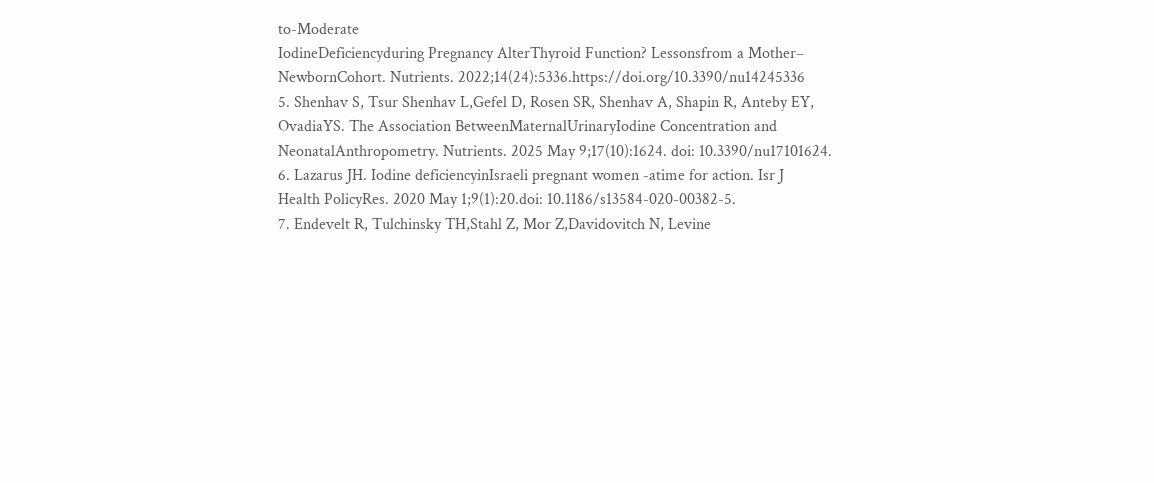to-Moderate
IodineDeficiencyduring Pregnancy AlterThyroid Function? Lessonsfrom a Mother–
NewbornCohort. Nutrients. 2022;14(24):5336.https://doi.org/10.3390/nu14245336
5. Shenhav S, Tsur Shenhav L,Gefel D, Rosen SR, Shenhav A, Shapin R, Anteby EY,
OvadiaYS. The Association BetweenMaternalUrinaryIodine Concentration and
NeonatalAnthropometry. Nutrients. 2025 May 9;17(10):1624. doi: 10.3390/nu17101624.
6. Lazarus JH. Iodine deficiencyinIsraeli pregnant women -atime for action. Isr J
Health PolicyRes. 2020 May 1;9(1):20.doi: 10.1186/s13584-020-00382-5.
7. Endevelt R, Tulchinsky TH,Stahl Z, Mor Z,Davidovitch N, Levine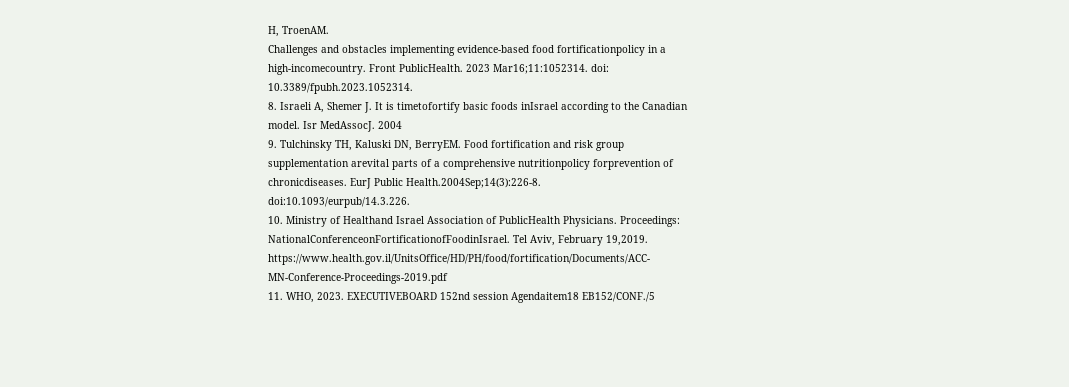H, TroenAM.
Challenges and obstacles implementing evidence-based food fortificationpolicy in a
high-incomecountry. Front PublicHealth. 2023 Mar16;11:1052314. doi:
10.3389/fpubh.2023.1052314.
8. Israeli A, Shemer J. It is timetofortify basic foods inIsrael according to the Canadian
model. Isr MedAssocJ. 2004
9. Tulchinsky TH, Kaluski DN, BerryEM. Food fortification and risk group
supplementation arevital parts of a comprehensive nutritionpolicy forprevention of
chronicdiseases. EurJ Public Health.2004Sep;14(3):226-8.
doi:10.1093/eurpub/14.3.226.
10. Ministry of Healthand Israel Association of PublicHealth Physicians. Proceedings:
NationalConferenceonFortificationofFoodinIsrael. Tel Aviv, February 19,2019.
https://www.health.gov.il/UnitsOffice/HD/PH/food/fortification/Documents/ACC-
MN-Conference-Proceedings-2019.pdf
11. WHO, 2023. EXECUTIVEBOARD 152nd session Agendaitem18 EB152/CONF./5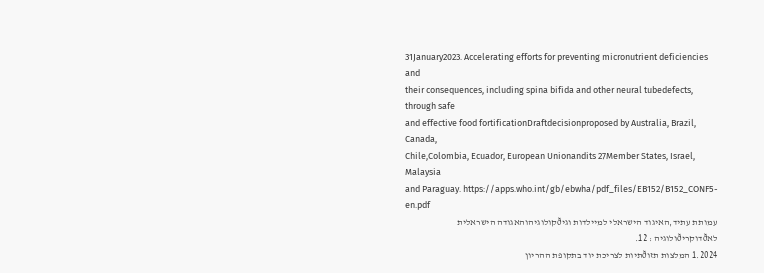31January2023. Accelerating efforts for preventing micronutrient deficiencies and
their consequences, including spina bifida and other neural tubedefects, through safe
and effective food fortificationDraftdecisionproposed by Australia, Brazil, Canada,
Chile,Colombia, Ecuador, European Unionandits 27Member States, Israel, Malaysia
and Paraguay. https://apps.who.int/gb/ebwha/pdf_files/EB152/B152_CONF5-en.pdf
עמותת עתיד,האיגוד הישראלי למיילדות וגיðקולוגיהוהאגודה הישראלית לאðדוקריðולוגיה : 12.
1.2024 המלצות תזוðתיות לצריכת יוד בתקופת ההריון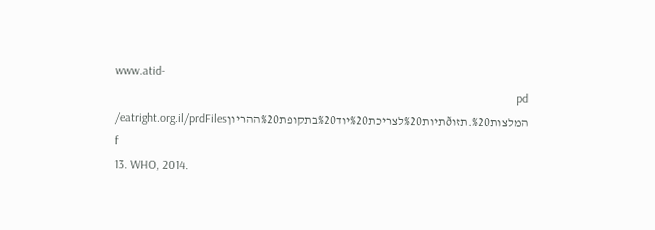www.atid-
pd המלצות%20.תזוðתיות%20לצריכת%20יוד%20בתקופת%20ההריוןeatright.org.il/prdFiles/
f
13. WHO, 2014.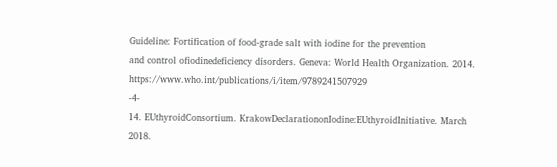Guideline: Fortification of food-grade salt with iodine for the prevention
and control ofiodinedeficiency disorders. Geneva: World Health Organization. 2014.
https://www.who.int/publications/i/item/9789241507929
-4-
14. EUthyroidConsortium. KrakowDeclarationonIodine:EUthyroidInitiative. March
2018.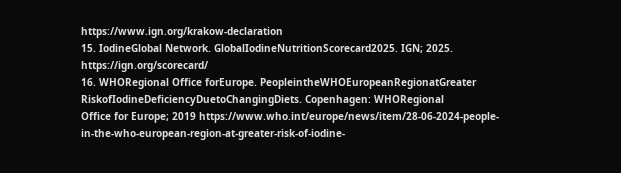https://www.ign.org/krakow-declaration
15. IodineGlobal Network. GlobalIodineNutritionScorecard2025. IGN; 2025.
https://ign.org/scorecard/
16. WHORegional Office forEurope. PeopleintheWHOEuropeanRegionatGreater
RiskofIodineDeficiencyDuetoChangingDiets. Copenhagen: WHORegional
Office for Europe; 2019 https://www.who.int/europe/news/item/28-06-2024-people-
in-the-who-european-region-at-greater-risk-of-iodine-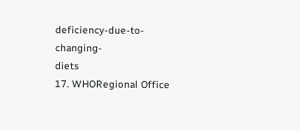deficiency-due-to-changing-
diets
17. WHORegional Office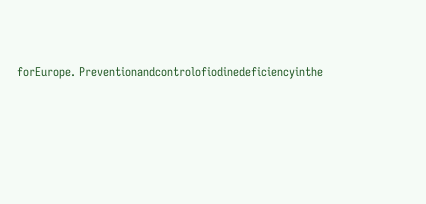forEurope. Preventionandcontrolofiodinedeficiencyinthe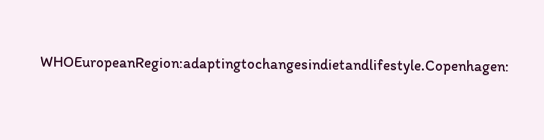WHOEuropeanRegion:adaptingtochangesindietandlifestyle.Copenhagen: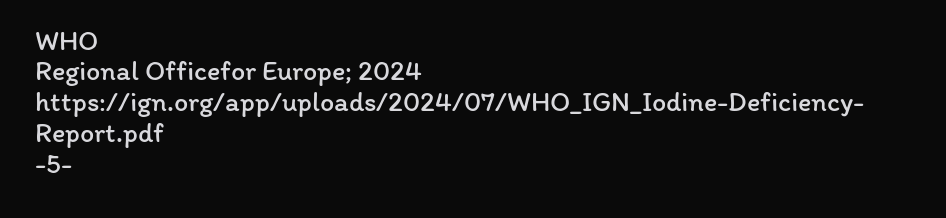WHO
Regional Officefor Europe; 2024
https://ign.org/app/uploads/2024/07/WHO_IGN_Iodine-Deficiency-Report.pdf
-5-